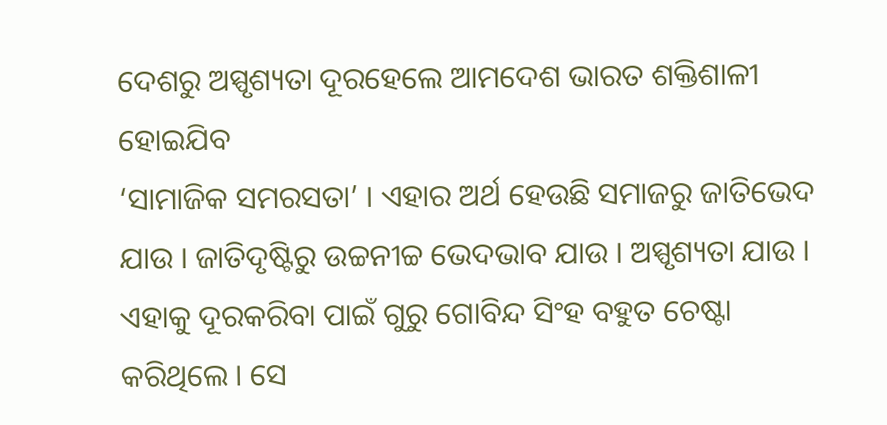ଦେଶରୁ ଅସ୍ପୃଶ୍ୟତା ଦୂରହେଲେ ଆମଦେଶ ଭାରତ ଶକ୍ତିଶାଳୀ ହୋଇଯିବ
‘ସାମାଜିକ ସମରସତା’ । ଏହାର ଅର୍ଥ ହେଉଛି ସମାଜରୁ ଜାତିଭେଦ ଯାଉ । ଜାତିଦୃଷ୍ଟିରୁ ଉଚ୍ଚନୀଚ୍ଚ ଭେଦଭାବ ଯାଉ । ଅସ୍ପୃଶ୍ୟତା ଯାଉ । ଏହାକୁ ଦୂରକରିବା ପାଇଁ ଗୁରୁ ଗୋବିନ୍ଦ ସିଂହ ବହୁତ ଚେଷ୍ଟା କରିଥିଲେ । ସେ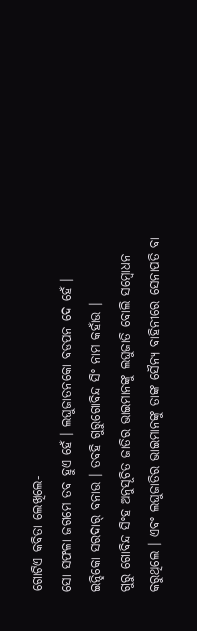ଗୋଟିଏ କବିତା ଲେଖିଲେ-
ସୋ ସଫଳା ଜଗମେ ତବ ହୁଏ ହେଁ । ଲଘୁଜାତନକୋ ବଡପନ ଦେ ହେଁ ।
ଇନ୍ହିକୋ ସରଦାର୍ ବନାଉ । ତବହି ଗୁରୁଗୋବିନ୍ଦ ସିଂ ନାମ କହାଁଉ ।
ଗୁରୁ ଗୋବିନ୍ଦ ସିଂହ ଅନୁସୂଚିତ ଜାତିର ଭାଇମାନଙ୍କୁ ଲଘୁଜାତି ବୋଲି ସମ୍ବୋଧନ କରୁଥିଲେ । ଏବଂ ଲଘୁଜାତିର ଭାଇମାନଙ୍କୁ ତାଙ୍କ ସୈନ୍ୟ ବାହିନୀରେ ସେନାପତି ବା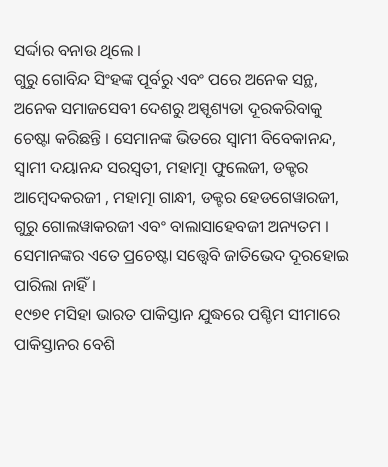ସର୍ଦ୍ଦାର ବନାଉ ଥିଲେ ।
ଗୁରୁ ଗୋବିନ୍ଦ ସିଂହଙ୍କ ପୂର୍ବରୁ ଏବଂ ପରେ ଅନେକ ସନ୍ଥ, ଅନେକ ସମାଜସେବୀ ଦେଶରୁ ଅସ୍ପୃଶ୍ୟତା ଦୂରକରିବାକୁ ଚେଷ୍ଟା କରିଛନ୍ତି । ସେମାନଙ୍କ ଭିତରେ ସ୍ୱାମୀ ବିବେକାନନ୍ଦ, ସ୍ୱାମୀ ଦୟାନନ୍ଦ ସରସ୍ୱତୀ, ମହାତ୍ମା ଫୁଲେଜୀ, ଡକ୍ଟର ଆମ୍ବେଦକରଜୀ , ମହାତ୍ମା ଗାନ୍ଧୀ, ଡକ୍ଟର ହେଡଗେୱାରଜୀ, ଗୁରୁ ଗୋଲୱାକରଜୀ ଏବଂ ବାଲାସାହେବଜୀ ଅନ୍ୟତମ । ସେମାନଙ୍କର ଏତେ ପ୍ରଚେଷ୍ଟା ସତ୍ତ୍ୱେବି ଜାତିଭେଦ ଦୂରହୋଇ ପାରିଲା ନାହିଁ ।
୧୯୭୧ ମସିହା ଭାରତ ପାକିସ୍ତାନ ଯୁଦ୍ଧରେ ପଶ୍ଚିମ ସୀମାରେ ପାକିସ୍ତାନର ବେଶି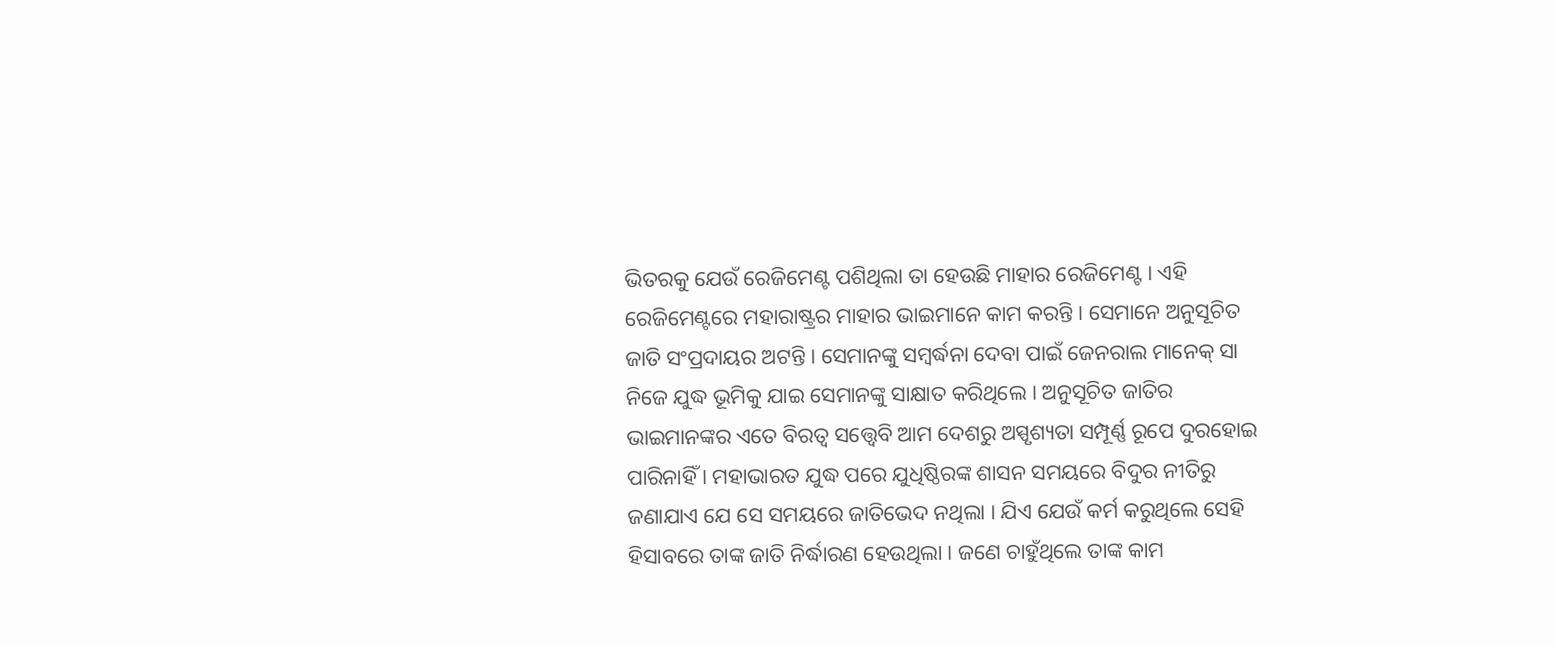ଭିତରକୁ ଯେଉଁ ରେଜିମେଣ୍ଟ ପଶିଥିଲା ତା ହେଉଛି ମାହାର ରେଜିମେଣ୍ଟ । ଏହି ରେଜିମେଣ୍ଟରେ ମହାରାଷ୍ଟ୍ରର ମାହାର ଭାଇମାନେ କାମ କରନ୍ତି । ସେମାନେ ଅନୁସୂଚିତ ଜାତି ସଂପ୍ରଦାୟର ଅଟନ୍ତି । ସେମାନଙ୍କୁ ସମ୍ବର୍ଦ୍ଧନା ଦେବା ପାଇଁ ଜେନରାଲ ମାନେକ୍ ସା ନିଜେ ଯୁଦ୍ଧ ଭୂମିକୁ ଯାଇ ସେମାନଙ୍କୁ ସାକ୍ଷାତ କରିଥିଲେ । ଅନୁସୂଚିତ ଜାତିର ଭାଇମାନଙ୍କର ଏତେ ବିରତ୍ୱ ସତ୍ତ୍ୱେବି ଆମ ଦେଶରୁ ଅସ୍ପୃଶ୍ୟତା ସମ୍ପୂର୍ଣ୍ଣ ରୂପେ ଦୁରହୋଇ ପାରିନାହିଁ । ମହାଭାରତ ଯୁଦ୍ଧ ପରେ ଯୁଧିଷ୍ଠିରଙ୍କ ଶାସନ ସମୟରେ ବିଦୁର ନୀତିରୁ ଜଣାଯାଏ ଯେ ସେ ସମୟରେ ଜାତିଭେଦ ନଥିଲା । ଯିଏ ଯେଉଁ କର୍ମ କରୁଥିଲେ ସେହି ହିସାବରେ ତାଙ୍କ ଜାତି ନିର୍ଦ୍ଧାରଣ ହେଉଥିଲା । ଜଣେ ଚାହୁଁଥିଲେ ତାଙ୍କ କାମ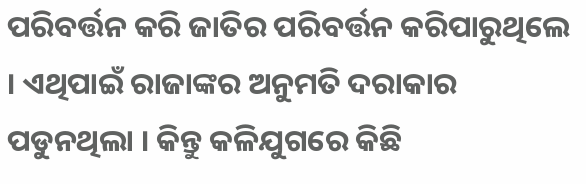ପରିବର୍ତ୍ତନ କରି ଜାତିର ପରିବର୍ତ୍ତନ କରିପାରୁଥିଲେ । ଏଥିପାଇଁ ରାଜାଙ୍କର ଅନୁମତି ଦରାକାର ପଡୁନଥିଲା । କିନ୍ତୁ କଳିଯୁଗରେ କିଛି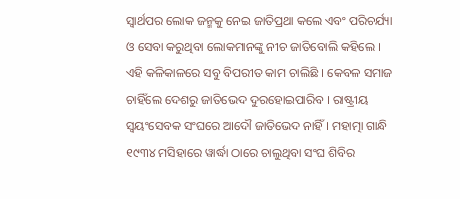ସ୍ୱାର୍ଥପର ଲୋକ ଜନ୍ମକୁ ନେଇ ଜାତିପ୍ରଥା କଲେ ଏବଂ ପରିଚର୍ଯ୍ୟା ଓ ସେବା କରୁଥିବା ଲୋକମାନଙ୍କୁ ନୀଚ ଜାତିବୋଲି କହିଲେ । ଏହି କଳିକାଳରେ ସବୁ ବିପରୀତ କାମ ଚାଲିଛି । କେବଳ ସମାଜ ଚାହିଁଲେ ଦେଶରୁ ଜାତିଭେଦ ଦୁରହୋଇପାରିବ । ରାଷ୍ଟ୍ରୀୟ ସ୍ୱୟଂସେବକ ସଂଘରେ ଆଦୌ ଜାତିଭେଦ ନାହିଁ । ମହାତ୍ମା ଗାନ୍ଧି ୧୯୩୪ ମସିହାରେ ୱାର୍ଦ୍ଧା ଠାରେ ଚାଲୁଥିବା ସଂଘ ଶିବିର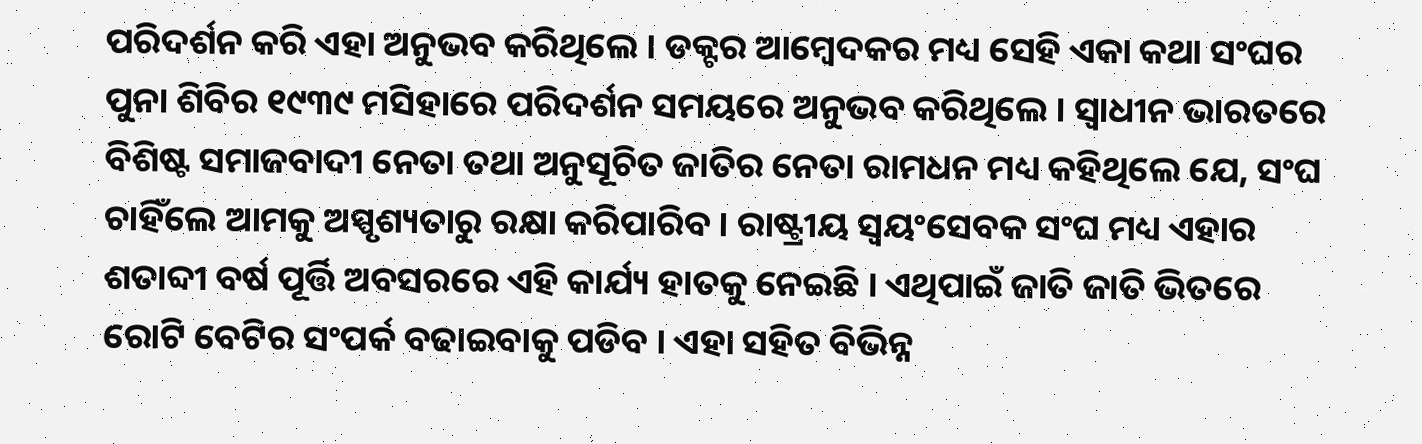ପରିଦର୍ଶନ କରି ଏହା ଅନୁଭବ କରିଥିଲେ । ଡକ୍ଟର ଆମ୍ବେଦକର ମଧ୍ୟ ସେହି ଏକା କଥା ସଂଘର ପୁନା ଶିବିର ୧୯୩୯ ମସିହାରେ ପରିଦର୍ଶନ ସମୟରେ ଅନୁଭବ କରିଥିଲେ । ସ୍ୱାଧୀନ ଭାରତରେ ବିଶିଷ୍ଟ ସମାଜବାଦୀ ନେତା ତଥା ଅନୁସୂଚିତ ଜାତିର ନେତା ରାମଧନ ମଧ୍ୟ କହିଥିଲେ ଯେ, ସଂଘ ଚାହିଁଲେ ଆମକୁ ଅସ୍ପୃଶ୍ୟତାରୁ ରକ୍ଷା କରିପାରିବ । ରାଷ୍ଟ୍ରୀୟ ସ୍ୱୟଂସେବକ ସଂଘ ମଧ୍ୟ ଏହାର ଶତାବ୍ଦୀ ବର୍ଷ ପୂର୍ତ୍ତି ଅବସରରେ ଏହି କାର୍ଯ୍ୟ ହାତକୁ ନେଇଛି । ଏଥିପାଇଁ ଜାତି ଜାତି ଭିତରେ ରୋଟି ବେଟିର ସଂପର୍କ ବଢାଇବାକୁ ପଡିବ । ଏହା ସହିତ ବିଭିନ୍ନ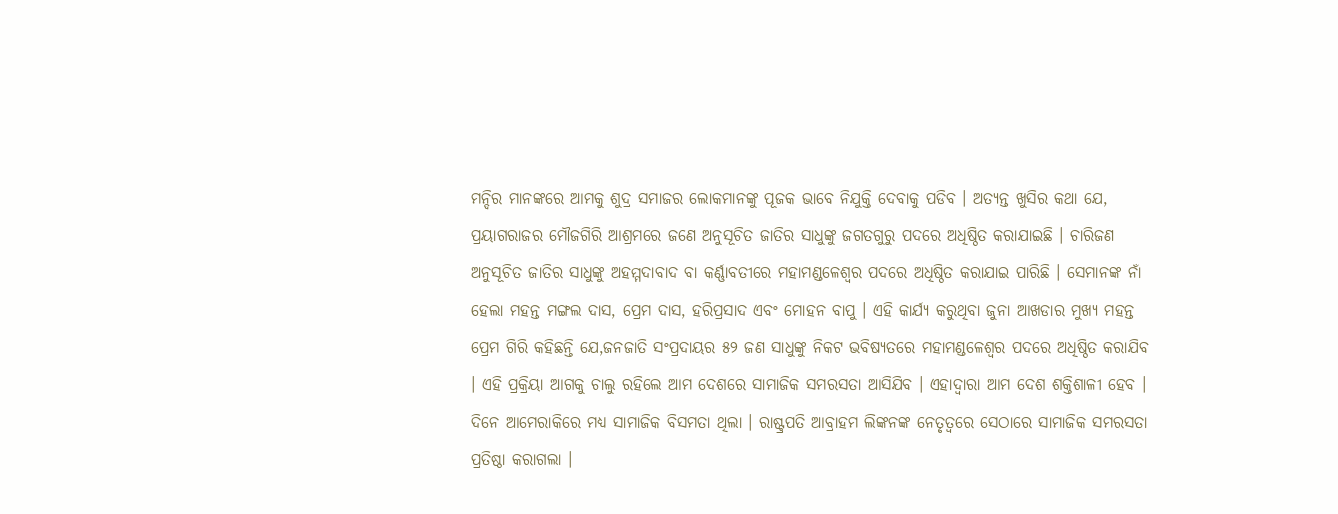ମନ୍ଦିର ମାନଙ୍କରେ ଆମକୁ ଶୁଦ୍ର ସମାଜର ଲୋକମାନଙ୍କୁ ପୂଜକ ଭାବେ ନିଯୁକ୍ତି ଦେବାକୁ ପଡିବ । ଅତ୍ୟନ୍ତ ଖୁସିର କଥା ଯେ, ପ୍ରୟାଗରାଜର ମୌଜଗିରି ଆଶ୍ରମରେ ଜଣେ ଅନୁସୂଚିତ ଜାତିର ସାଧୁଙ୍କୁ ଜଗତଗୁରୁ ପଦରେ ଅଧିଷ୍ଠିତ କରାଯାଇଛି । ଚାରିଜଣ ଅନୁସୂଚିତ ଜାତିର ସାଧୁଙ୍କୁ ଅହମ୍ମଦାବାଦ ବା କର୍ଣ୍ଣାବତୀରେ ମହାମଣ୍ଡଳେଶ୍ୱର ପଦରେ ଅଧିଷ୍ଠିତ କରାଯାଇ ପାରିଛି । ସେମାନଙ୍କ ନାଁ ହେଲା ମହନ୍ତ ମଙ୍ଗଲ ଦାସ, ପ୍ରେମ ଦାସ, ହରିପ୍ରସାଦ ଏବଂ ମୋହନ ବାପୁ । ଏହି କାର୍ଯ୍ୟ କରୁଥିବା ଜୁନା ଆଖଡାର ମୁଖ୍ୟ ମହନ୍ତ ପ୍ରେମ ଗିରି କହିଛନ୍ତି ଯେ,ଜନଜାତି ସଂପ୍ରଦାୟର ୫୨ ଜଣ ସାଧୁଙ୍କୁ ନିକଟ ଭବିଷ୍ୟତରେ ମହାମଣ୍ଡଳେଶ୍ୱର ପଦରେ ଅଧିଷ୍ଠିତ କରାଯିବ । ଏହି ପ୍ରକ୍ରିୟା ଆଗକୁ ଚାଲୁ ରହିଲେ ଆମ ଦେଶରେ ସାମାଜିକ ସମରସତା ଆସିଯିବ । ଏହାଦ୍ୱାରା ଆମ ଦେଶ ଶକ୍ତିଶାଳୀ ହେବ । ଦିନେ ଆମେରାକିରେ ମଧ୍ୟ ସାମାଜିକ ବିସମତା ଥିଲା । ରାଷ୍ଟ୍ରପତି ଆବ୍ରାହମ ଲିଙ୍କନଙ୍କ ନେତୃତ୍ୱରେ ସେଠାରେ ସାମାଜିକ ସମରସତା ପ୍ରତିଷ୍ଠା କରାଗଲା ।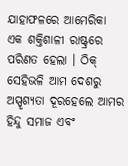ଯାହାଫଳରେ ଆମେରିକା ଏକ ଶକ୍ତିଶାଳୀ ରାଷ୍ଟ୍ରରେ ପରିଣତ ହେଲା । ଠିକ୍ ସେହିଭଳି ଆମ ଦେଶରୁ ଅସ୍ପୃଶ୍ୟତା ଦୂରହେଲେ ଆମର ହିନ୍ଦୁ ସମାଜ ଏବଂ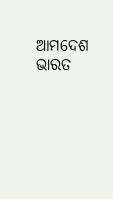ଆମଦେଶ ଭାରତ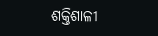ଶକ୍ତିଶାଳୀ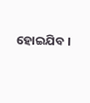ହୋଇଯିବ ।